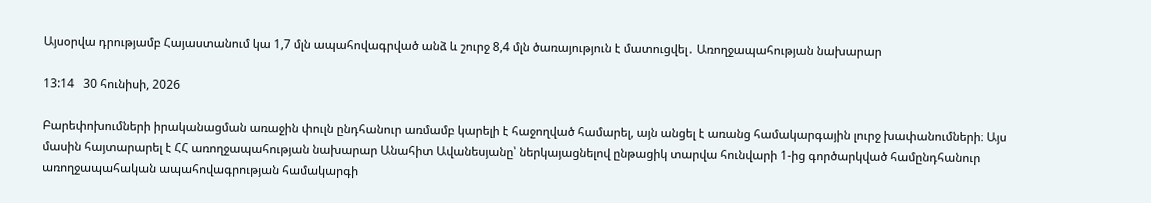Այսօրվա դրությամբ Հայաստանում կա 1,7 մլն ապահովագրված անձ և շուրջ 8,4 մլն ծառայություն է մատուցվել․ Առողջապահության նախարար

13:14   30 հունիսի, 2026

Բարեփոխումների իրականացման առաջին փուլն ընդհանուր առմամբ կարելի է հաջողված համարել, այն անցել է առանց համակարգային լուրջ խափանումների։ Այս մասին հայտարարել է ՀՀ առողջապահության նախարար Անահիտ Ավանեսյանը՝ ներկայացնելով ընթացիկ տարվա հունվարի 1-ից գործարկված համընդհանուր առողջապահական ապահովագրության համակարգի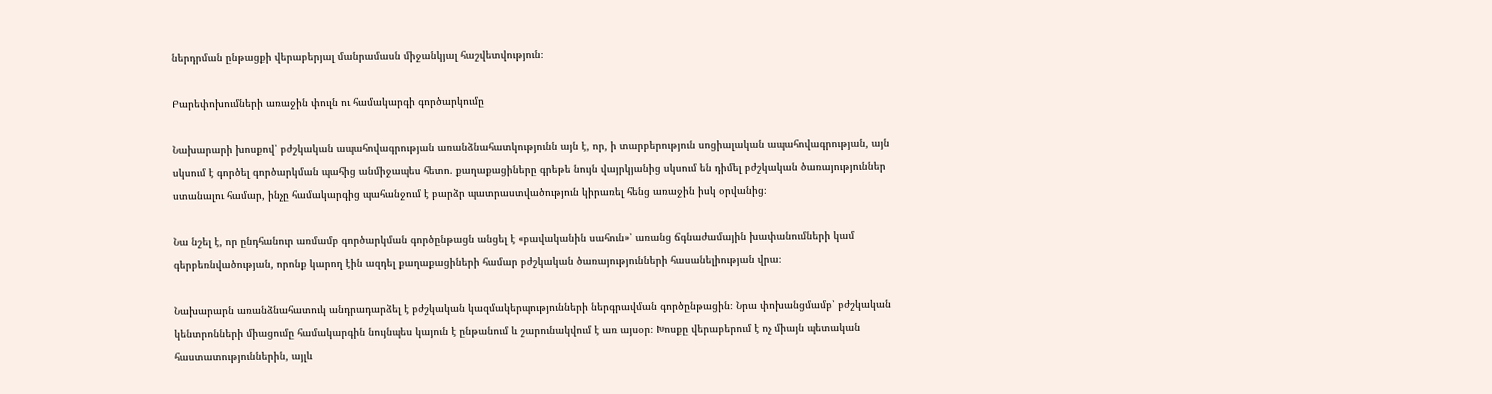ներդրման ընթացքի վերաբերյալ մանրամասն միջանկյալ հաշվետվություն։

Բարեփոխումների առաջին փուլն ու համակարգի գործարկումը

Նախարարի խոսքով՝ բժշկական ապահովագրության առանձնահատկությունն այն է, որ, ի տարբերություն սոցիալական ապահովագրության, այն սկսում է գործել գործարկման պահից անմիջապես հետո. քաղաքացիները գրեթե նույն վայրկյանից սկսում են դիմել բժշկական ծառայություններ ստանալու համար, ինչը համակարգից պահանջում է բարձր պատրաստվածություն կիրառել հենց առաջին իսկ օրվանից։

Նա նշել է, որ ընդհանուր առմամբ գործարկման գործընթացն անցել է «բավականին սահուն»՝ առանց ճգնաժամային խափանումների կամ գերբեռնվածության, որոնք կարող էին ազդել քաղաքացիների համար բժշկական ծառայությունների հասանելիության վրա։

Նախարարն առանձնահատուկ անդրադարձել է բժշկական կազմակերպությունների ներգրավման գործընթացին։ Նրա փոխանցմամբ՝ բժշկական կենտրոնների միացումը համակարգին նույնպես կայուն է ընթանում և շարունակվում է առ այսօր։ Խոսքը վերաբերում է ոչ միայն պետական հաստատություններին, այլև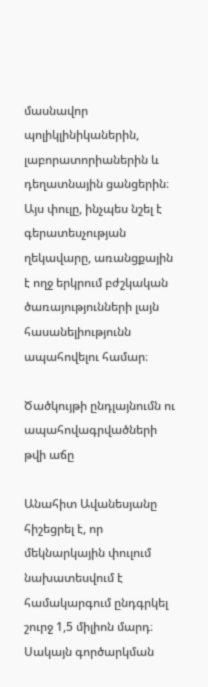մասնավոր պոլիկլինիկաներին, լաբորատորիաներին և դեղատնային ցանցերին։ Այս փուլը, ինչպես նշել է գերատեսչության ղեկավարը, առանցքային է ողջ երկրում բժշկական ծառայությունների լայն հասանելիությունն ապահովելու համար։

Ծածկույթի ընդլայնումն ու ապահովագրվածների թվի աճը

Անահիտ Ավանեսյանը հիշեցրել է, որ մեկնարկային փուլում նախատեսվում է համակարգում ընդգրկել շուրջ 1,5 միլիոն մարդ։ Սակայն գործարկման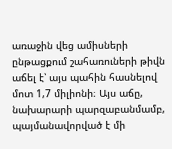առաջին վեց ամիսների ընթացքում շահառուների թիվն աճել է՝ այս պահին հասնելով մոտ 1,7 միլիոնի։ Այս աճը, նախարարի պարզաբանմամբ, պայմանավորված է մի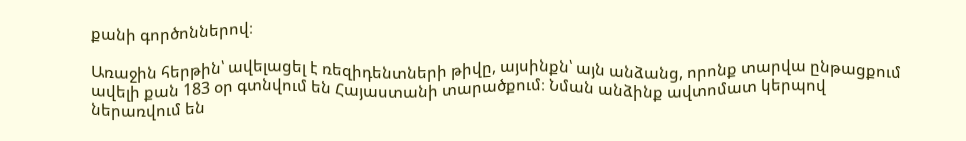քանի գործոններով։

Առաջին հերթին՝ ավելացել է ռեզիդենտների թիվը, այսինքն՝ այն անձանց, որոնք տարվա ընթացքում ավելի քան 183 օր գտնվում են Հայաստանի տարածքում։ Նման անձինք ավտոմատ կերպով ներառվում են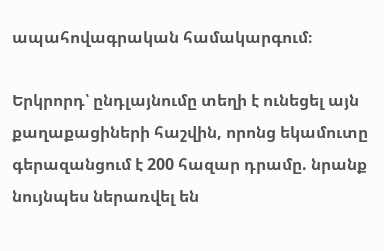ապահովագրական համակարգում։

Երկրորդ՝ ընդլայնումը տեղի է ունեցել այն քաղաքացիների հաշվին, որոնց եկամուտը գերազանցում է 200 հազար դրամը. նրանք նույնպես ներառվել են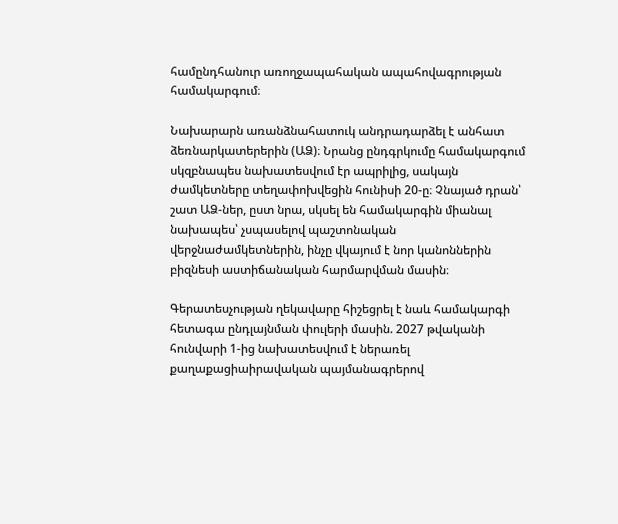համընդհանուր առողջապահական ապահովագրության համակարգում։

Նախարարն առանձնահատուկ անդրադարձել է անհատ ձեռնարկատերերին (ԱՁ)։ Նրանց ընդգրկումը համակարգում սկզբնապես նախատեսվում էր ապրիլից, սակայն ժամկետները տեղափոխվեցին հունիսի 20-ը։ Չնայած դրան՝ շատ ԱՁ-ներ, ըստ նրա, սկսել են համակարգին միանալ նախապես՝ չսպասելով պաշտոնական վերջնաժամկետներին, ինչը վկայում է նոր կանոններին բիզնեսի աստիճանական հարմարվման մասին։

Գերատեսչության ղեկավարը հիշեցրել է նաև համակարգի հետագա ընդլայնման փուլերի մասին. 2027 թվականի հունվարի 1-ից նախատեսվում է ներառել քաղաքացիաիրավական պայմանագրերով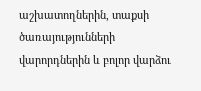աշխատողներին, տաքսի ծառայությունների վարորդներին և բոլոր վարձու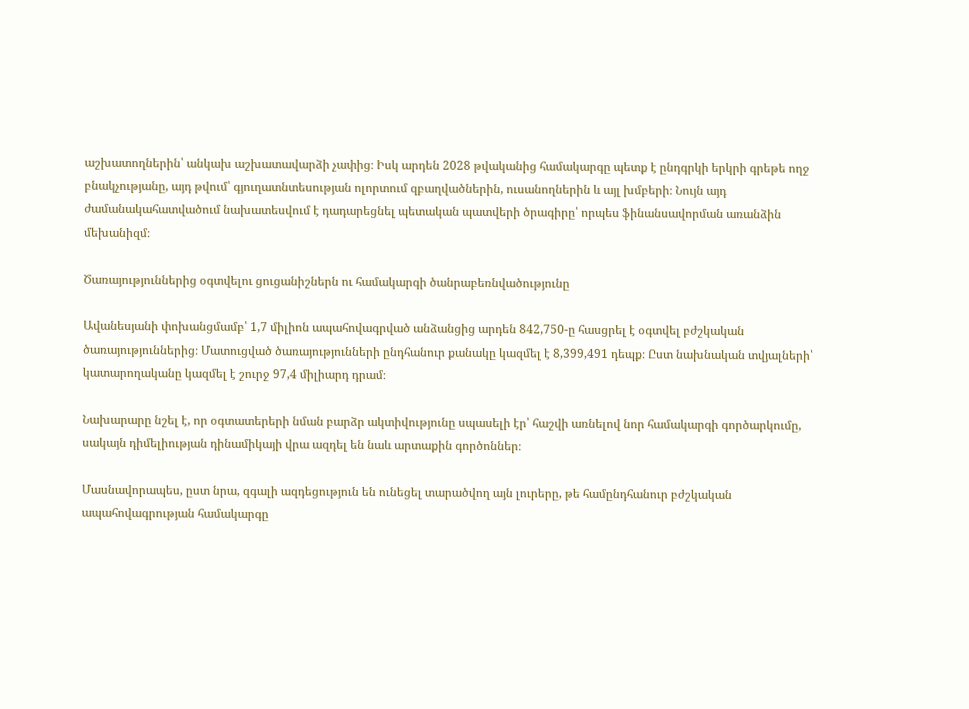աշխատողներին՝ անկախ աշխատավարձի չափից։ Իսկ արդեն 2028 թվականից համակարգը պետք է ընդգրկի երկրի գրեթե ողջ բնակչությանը, այդ թվում՝ գյուղատնտեսության ոլորտում զբաղվածներին, ուսանողներին և այլ խմբերի։ Նույն այդ ժամանակահատվածում նախատեսվում է դադարեցնել պետական պատվերի ծրագիրը՝ որպես ֆինանսավորման առանձին մեխանիզմ։

Ծառայություններից օգտվելու ցուցանիշներն ու համակարգի ծանրաբեռնվածությունը

Ավանեսյանի փոխանցմամբ՝ 1,7 միլիոն ապահովագրված անձանցից արդեն 842,750-ը հասցրել է օգտվել բժշկական ծառայություններից։ Մատուցված ծառայությունների ընդհանուր քանակը կազմել է 8,399,491 դեպք։ Ըստ նախնական տվյալների՝ կատարողականը կազմել է շուրջ 97,4 միլիարդ դրամ։

Նախարարը նշել է, որ օգտատերերի նման բարձր ակտիվությունը սպասելի էր՝ հաշվի առնելով նոր համակարգի գործարկումը, սակայն դիմելիության դինամիկայի վրա ազդել են նաև արտաքին գործոններ։

Մասնավորապես, ըստ նրա, զգալի ազդեցություն են ունեցել տարածվող այն լուրերը, թե համընդհանուր բժշկական ապահովագրության համակարգը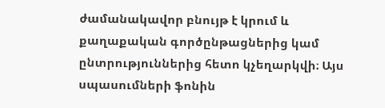ժամանակավոր բնույթ է կրում և քաղաքական գործընթացներից կամ ընտրություններից հետո կչեղարկվի։ Այս սպասումների ֆոնին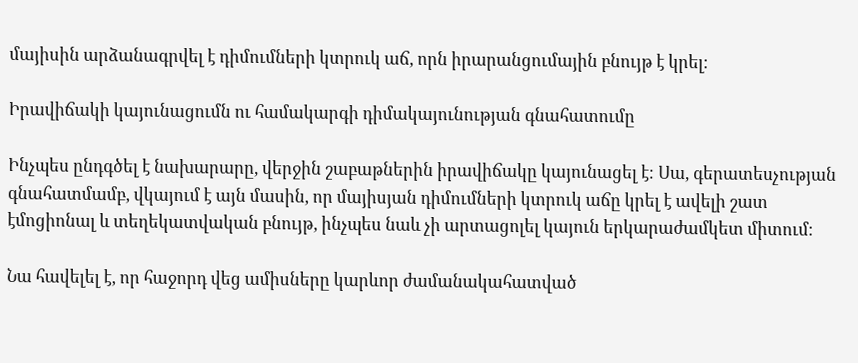մայիսին արձանագրվել է դիմումների կտրուկ աճ, որն իրարանցումային բնույթ է կրել։

Իրավիճակի կայունացումն ու համակարգի դիմակայունության գնահատումը

Ինչպես ընդգծել է նախարարը, վերջին շաբաթներին իրավիճակը կայունացել է։ Սա, գերատեսչության գնահատմամբ, վկայում է այն մասին, որ մայիսյան դիմումների կտրուկ աճը կրել է ավելի շատ էմոցիոնալ և տեղեկատվական բնույթ, ինչպես նաև չի արտացոլել կայուն երկարաժամկետ միտում։

Նա հավելել է, որ հաջորդ վեց ամիսները կարևոր ժամանակահատված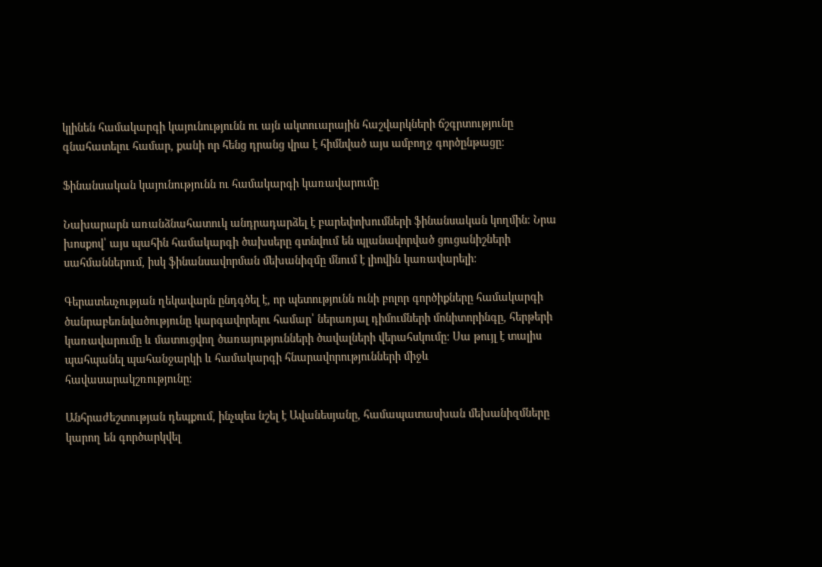կլինեն համակարգի կայունությունն ու այն ակտուարային հաշվարկների ճշգրտությունը գնահատելու համար, քանի որ հենց դրանց վրա է հիմնված այս ամբողջ գործընթացը։

Ֆինանսական կայունությունն ու համակարգի կառավարումը

Նախարարն առանձնահատուկ անդրադարձել է բարեփոխումների ֆինանսական կողմին։ Նրա խոսքով՝ այս պահին համակարգի ծախսերը գտնվում են պլանավորված ցուցանիշների սահմաններում, իսկ ֆինանսավորման մեխանիզմը մնում է լիովին կառավարելի։

Գերատեսչության ղեկավարն ընդգծել է, որ պետությունն ունի բոլոր գործիքները համակարգի ծանրաբեռնվածությունը կարգավորելու համար՝ ներառյալ դիմումների մոնիտորինգը, հերթերի կառավարումը և մատուցվող ծառայությունների ծավալների վերահսկումը։ Սա թույլ է տալիս պահպանել պահանջարկի և համակարգի հնարավորությունների միջև հավասարակշռությունը։

Անհրաժեշտության դեպքում, ինչպես նշել է Ավանեսյանը, համապատասխան մեխանիզմները կարող են գործարկվել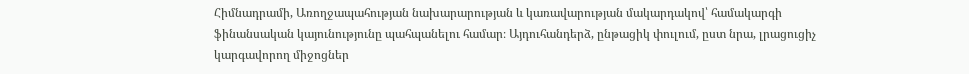Հիմնադրամի, Առողջապահության նախարարության և կառավարության մակարդակով՝ համակարգի ֆինանսական կայունությունը պահպանելու համար։ Այդուհանդերձ, ընթացիկ փուլում, ըստ նրա, լրացուցիչ կարգավորող միջոցներ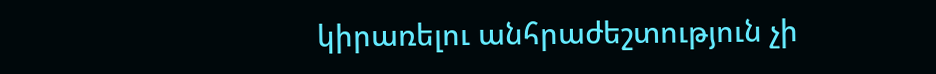կիրառելու անհրաժեշտություն չի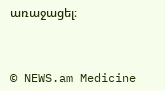առաջացել։



© NEWS.am Medicine